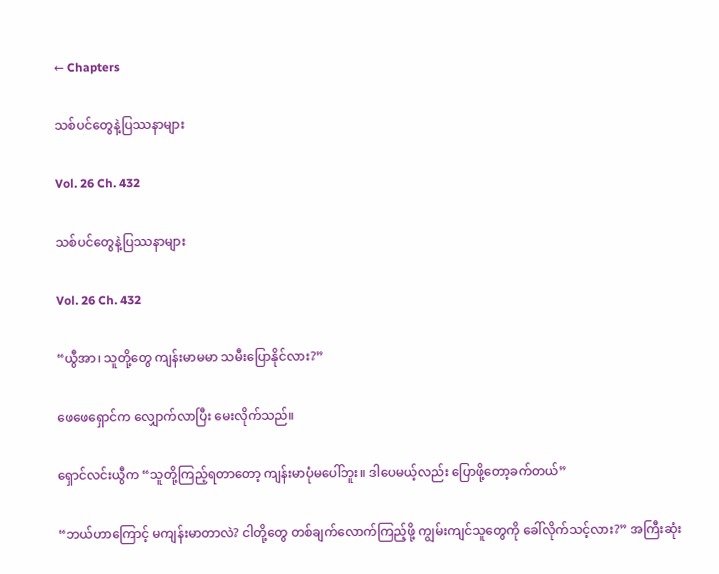← Chapters

သစ်ပင်တွေနဲ့ပြဿနာများ

Vol. 26 Ch. 432

သစ်ပင်တွေနဲ့ပြဿနာများ

Vol. 26 Ch. 432

“ယွီအာ၊ သူတို့တွေ ကျန်းမာမမာ သမီးပြောနိုင်လား?”

ဖေဖေရှောင်က လျှောက်လာပြီး မေးလိုက်သည်။

ရှောင်လင်းယွီက “သူတို့ကြည့်ရတာတော့ ကျန်းမာပုံမပေါ်ဘူး။ ဒါပေမယ့်လည်း ပြောဖို့တော့ခက်တယ်”

“ဘယ်ဟာကြောင့် မကျန်းမာတာလဲ? ငါတို့တွေ တစ်ချက်လောက်ကြည့်ဖို့ ကျွမ်းကျင်သူတွေကို ခေါ်လိုက်သင့်လား?” အကြီးဆုံး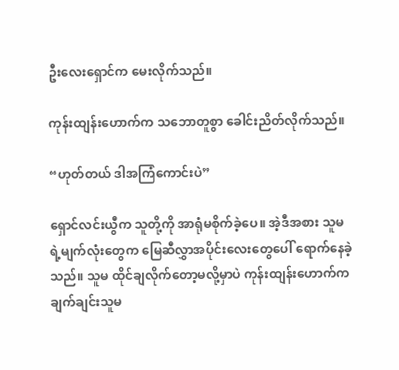ဦးလေးရှောင်က မေးလိုက်သည်။

ကုန်းထျန်းဟောက်က သဘောတူစွာ ခေါင်းညိတ်လိုက်သည်။

“ဟုတ်တယ် ဒါအကြံကောင်းပဲ”

ရှောင်လင်းယွီက သူတို့ကို အာရုံမစိုက်ခဲ့ပေ။ အဲ့ဒီအစား သူမရဲ့‌မျက်လုံးတွေက မြေဆီလွှာအပိုင်းလေးတွေပေါ် ရောက်နေခဲ့သည်။ သူမ ထိုင်ချလိုက်တော့မလို့မှာပဲ ကုန်းထျန်းဟောက်က ချက်ချင်းသူမ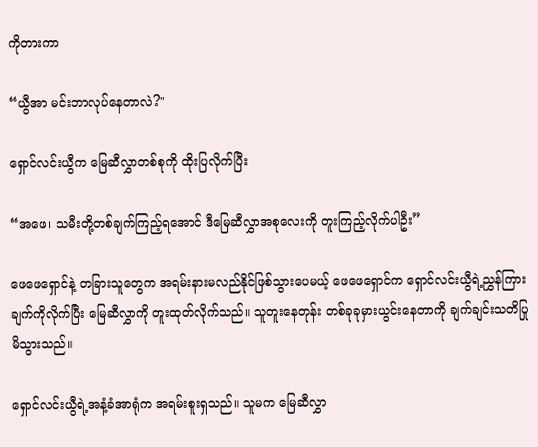ကိုတားကာ

“ယွီအာ မင်းဘာလုပ်နေတာလဲ?"

ရှောင်လင်းယွီက မြေဆီလွှာတစ်စုကို ထိုးပြလိုက်ပြီး

“အဖေ၊ သမီးတို့တစ်ချက်ကြည့်ရအောင် ဒီမြေဆီလွှာအစုလေးကို တူးကြည့်လိုက်ပါဦး”

ဖေဖေရှောင်နဲ့ တခြားသူတွေက အရမ်းနားမလည်နိုင်ဖြစ်သွားပေမယ့် ဖေဖေရှောင်က ရှောင်လင်းယွီရဲ့ညွှန်ကြားချက်ကိုလိုက်ပြီး မြေဆီလွှာကို တူးထုတ်လိုက်သည်။ သူတူးနေတုန်း တစ်ခုခုမှားယွင်းနေတာကို ချက်ချင်းသတိပြုမိသွားသည်။

ရှောင်လင်းယွီရဲ့အနံ့ခံအာရုံက အရမ်းစူးရှသည်။ သူမက မြေဆီလွှာ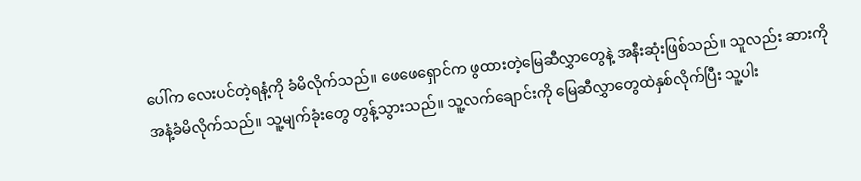ပေါ်က လေးပင်တဲ့ရနံ့ကို ခံမိလိုက်သည်။ ဖေဖေရှောင်က ဖွထားတဲ့မြေဆီလွှာတွေနဲ့ အနီးဆုံးဖြစ်သည်။ သူလည်း ဆားကို အနံ့ခံမိလိုက်သည်။ သူ့မျက်ခုံးတွေ တွန့်သွားသည်။ သူ့လက်ချောင်းကို မြေဆီလွှာတွေထဲနှစ်လိုက်ပြီး သူ့ပါး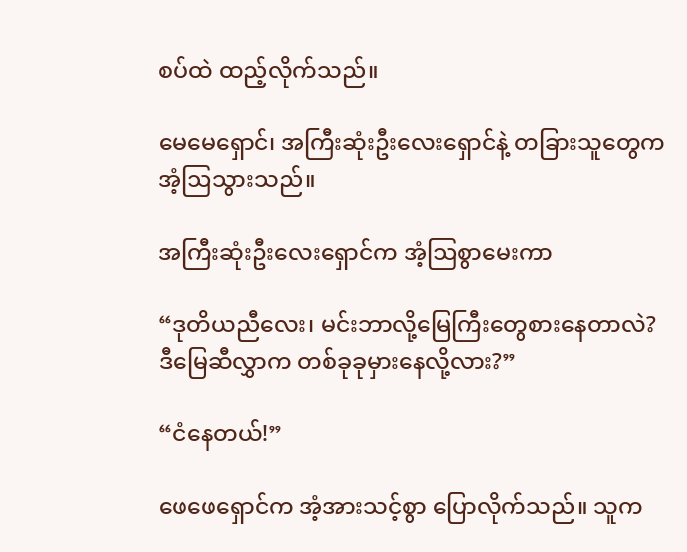စပ်ထဲ ထည့်လိုက်သည်။

မေမေရှောင်၊ အကြီးဆုံးဦးလေးရှောင်နဲ့ တခြားသူတွေက အံ့ဩသွားသည်။

အကြီးဆုံးဦးလေးရှောင်က အံ့ဩစွာမေးကာ

“ဒုတိယညီလေး၊ မင်းဘာလို့မြေကြီးတွေစားနေတာလဲ? ဒီမြေဆီလွှာက တစ်ခုခုမှားနေလို့လား?”

“ငံနေတယ်!”

ဖေဖေရှောင်က အံ့အားသင့်စွာ ပြောလိုက်သည်။ သူက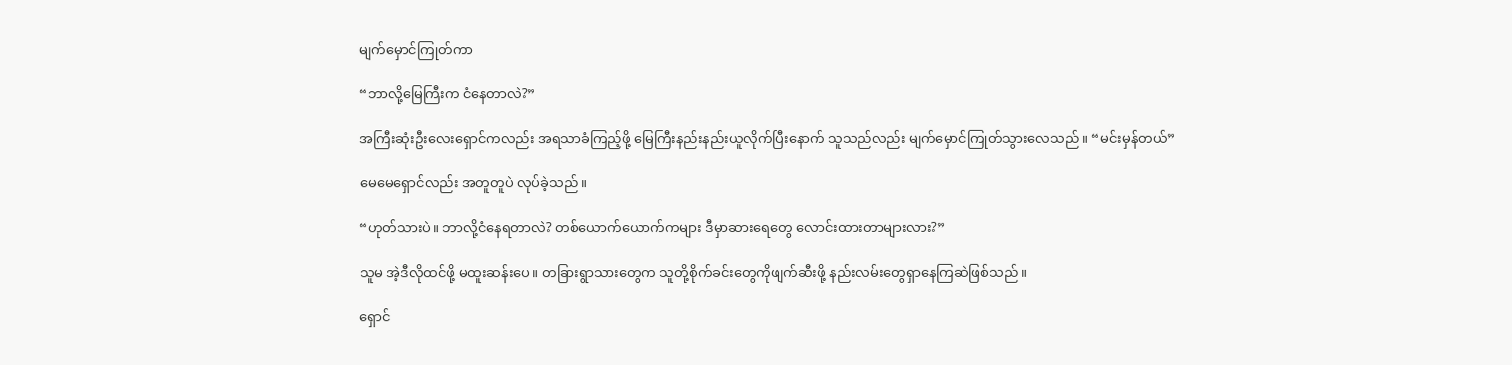မျက်မှောင်ကြုတ်ကာ

“ဘာလို့မြေကြီးက ငံနေတာလဲ?”

အကြီးဆုံးဦးလေးရှောင်ကလည်း အရသာခံကြည့်ဖို့ မြေကြီးနည်းနည်းယူလိုက်ပြီးနောက် သူသည်လည်း မျက်မှောင်ကြုတ်သွားလေသည်။ “မင်းမှန်တယ်”

မေမေရှောင်လည်း အတူတူပဲ လုပ်ခဲ့သည်။

“ဟုတ်သားပဲ။ ဘာလို့ငံနေရတာလဲ? တစ်ယောက်ယောက်ကများ ဒီမှာဆားရေတွေ လောင်းထားတာများလား?”

သူမ အဲ့ဒီလိုထင်ဖို့ မထူးဆန်းပေ။ တခြားရွာသားတွေက သူတို့စိုက်ခင်းတွေကိုဖျက်ဆီးဖို့ နည်းလမ်းတွေရှာနေကြဆဲဖြစ်သည်။

ရှောင်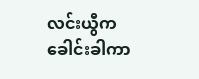လင်းယွီက ခေါင်းခါကာ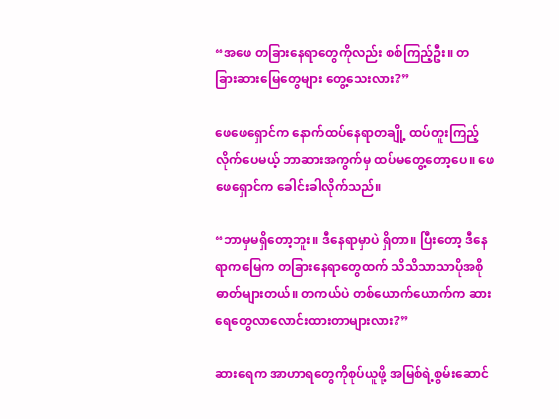“အဖေ တခြားနေရာတွေကိုလည်း စစ်ကြည့်ဦး။ တခြား‌ဆားမြေတွေများ တွေ့သေးလား?”

ဖေဖေရှောင်က နောက်ထပ်နေရာတချို့ ထပ်တူးကြည့်လိုက်ပေမယ့် ဘာဆားအကွက်မှ ထပ်မတွေ့တော့ပေ။ ဖေဖေရှောင်က ခေါင်းခါလိုက်သည်။

“ဘာမှမရှိတော့ဘူး။ ဒီနေရာမှာပဲ ရှိတာ။ ပြီးတော့ ဒီနေရာကမြေက တခြားနေရာတွေထက် သိသိသာသာပိုအစိုဓာတ်များတယ်။ တကယ်ပဲ တစ်ယောက်ယောက်က ဆားရေတွေလာလောင်းထားတာများလား?”

ဆားရေက အာဟာရတွေကိုစုပ်ယူဖို့ အမြစ်ရဲ့စွမ်းဆောင်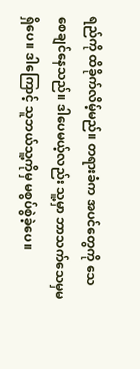ရည်ကို ထိခိုက်လိမ့်မည်။ တရားခံက အပင်တွေကို သေစေချင်နေသည်။ ဒါပေမယ့်လည်း သူ့မှာ ဘာသက်သေမှမရှိပေ။ ဒါကြောင့် သူဘယ်သူ့ကိုမှ မစွပ်စွဲခဲ့ပေ။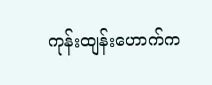ကုန်းထျန်းဟောက်က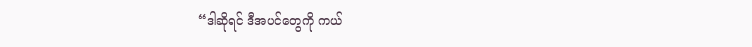“ဒါဆိုရင် ဒီအပင်တွေကို ကယ်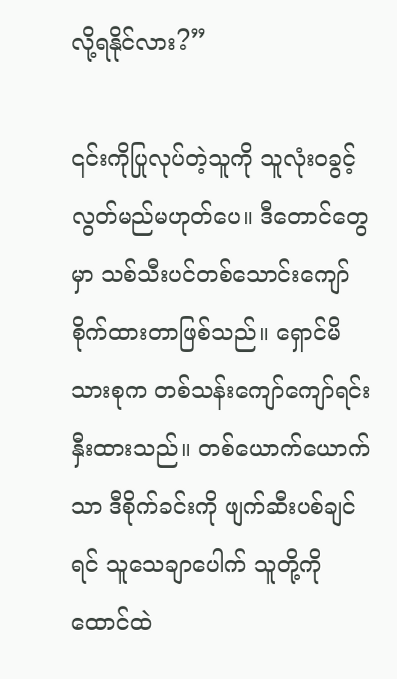လို့ရနိုင်လား?”

၎င်းကိုပြုလုပ်တဲ့သူကို သူလုံးဝခွင့်လွတ်မည်မဟုတ်ပေ။ ဒီတောင်တွေမှာ သစ်သီးပင်တစ်သောင်းကျော်စိုက်ထားတာဖြစ်သည်။ ရှောင်မိသားစုက တစ်သန်းကျော်ကျော်ရင်းနှီးထားသည်။ တစ်ယောက်ယောက်သာ ဒီစိုက်ခင်းကို ဖျက်ဆီးပစ်ချင်ရင် သူသေချာပေါက် သူတို့ကိုထောင်ထဲ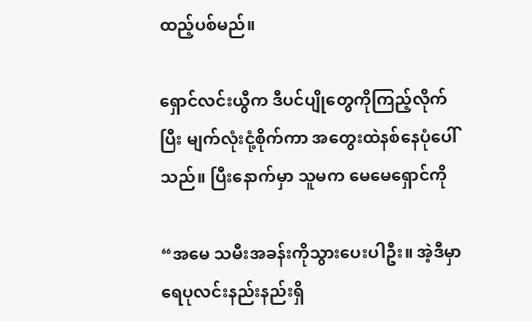ထည့်ပစ်မည်။

ရှောင်လင်းယွီက ဒီပင်ပျိုတွေကိုကြည့်လိုက်ပြီး မျက်လုံးငုံ့စိုက်ကာ အတွေးထဲနစ်နေပုံပေါ်သည်။ ပြီးနောက်မှာ သူမက မေမေရှောင်ကို

“အမေ သမီးအခန်းကိုသွားပေးပါဦး။ အဲ့ဒီမှာ ရေပုလင်းနည်းနည်းရှိ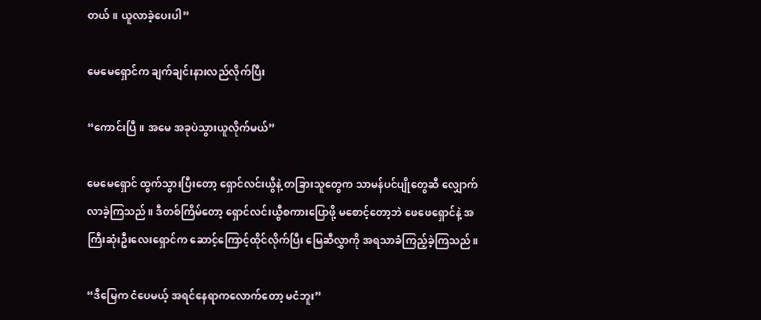တယ်။ ယူလာခဲ့ပေးပါ”

မေမေရှောင်က ချက်ချင်းနားလည်လိုက်ပြီး

“ကောင်းပြီ။ အမေ အခုပဲသွားယူလိုက်မယ်”

မေမေရှောင် ထွက်သွားပြီးတော့ ရှောင်လင်းယွီနဲ့ တခြားသူတွေက သာမန်ပင်ပျိုတွေဆီ လျှောက်လာခဲ့ကြသည်။ ဒီတစ်ကြိမ်တော့ ရှောင်လင်းယွီစကားပြောဖို့ မစောင့်တော့ဘဲ ဖေဖေရှောင်နဲ့ အကြီးဆုံးဦးလေးရှောင်က ဆောင့်ကြောင့်ထိုင်လိုက်ပြီး မြေဆီလွှာကို အရသာခံကြည့်ခဲ့ကြသည်။

“ဒီမြေက ငံပေမယ့် အရင်နေရာကလောက်တော့ မငံဘူး”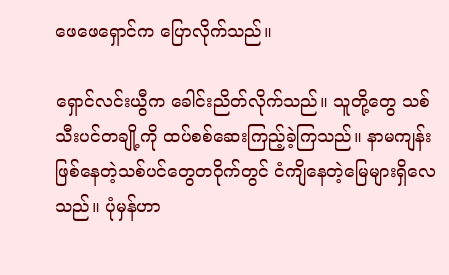ဖေဖေရှောင်က ပြောလိုက်သည်။

ရှောင်လင်းယွီက ခေါင်းညိတ်လိုက်သည်။ သူတို့တွေ သစ်သီးပင်တချို့ကို ထပ်စစ်ဆေးကြည့်ခဲ့ကြသည်။ နာမကျန်းဖြစ်နေတဲ့သစ်ပင်တွေတဝိုက်တွင် ငံကျိနေတဲ့မြေများရှိလေသည်။ ပုံမှန်ဟာ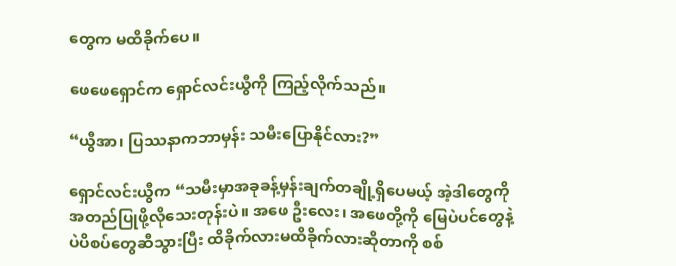တွေက မထိခိုက်ပေ။

ဖေဖေရှောင်က ရှောင်လင်းယွီကို ကြည့်လိုက်သည်။

“ယွီအာ၊ ပြဿနာကဘာမှန်း သမီးပြောနိုင်လား?”

ရှောင်လင်းယွီက “သမီးမှာအခုခန့်မှန်းချက်တချို့ရှိပေမယ့် အဲ့ဒါတွေကို အတည်ပြုဖို့လိုသေးတုန်းပဲ။ အဖေ ဦးလေး၊ ‌အဖေတို့ကို မြေပဲပင်တွေနဲ့ ပဲပိစပ်တွေဆီသွားပြီး ထိခိုက်လားမထိခိုက်လားဆိုတာကို စစ်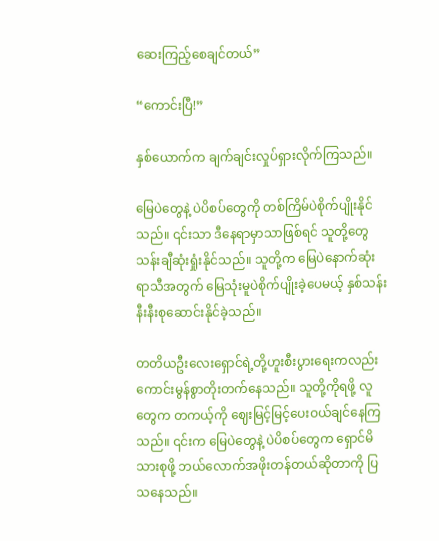ဆေးကြည့်စေချင်တယ်”

“ကောင်းပြီ!”

နှစ်ယောက်က ချက်ချင်းလှုပ်ရှားလိုက်ကြသည်။

မြေပဲတွေနဲ့ ပဲပိစပ်တွေကို တစ်ကြိမ်ပဲစိုက်ပျိုးနိုင်သည်။ ၎င်းသာ ဒီနေရာမှာသာဖြစ်ရင် သူတို့တွေ သန်းချီဆုံးရှုံးနိုင်သည်။ သူတို့က မြေပဲနောက်ဆုံးရာသီအတွက် မြေသုံးမူပဲစိုက်ပျိုးခဲ့ပေမယ့် နှစ်သန်းနီးနီးစုဆောင်းနိုင်ခဲ့သည်။

တတိယဦးလေးရှောင်ရဲ့တို့ဟူးစီးပွားရေးကလည်း ကောင်းမွန်စွာတိုးတက်နေသည်။ သူတို့ကိုရဖို့ လူတွေက တကယ့်ကို ဈေးမြင့်မြင့်ပေးဝယ်ချင်နေကြသည်။ ‌၎င်းက မြေပဲတွေနဲ့ ပဲပိစပ်တွေက ရှောင်မိသားစုဖို့ ဘယ်လောက်အဖိုးတန်တယ်ဆိုတာကို ပြသနေသည်။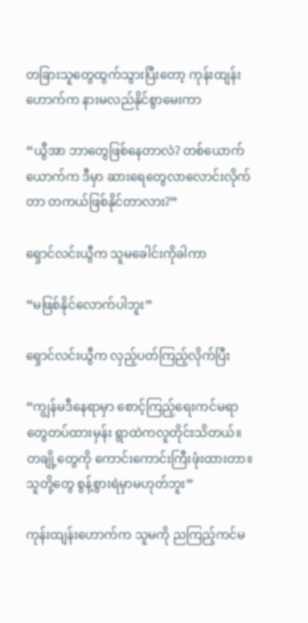တခြားသူတွေထွက်သွားပြီးတော့ ကုန်းထျန်းဟောက်က နားမလည်နိုင်စွာမေးကာ

“ယွီအာ ဘာတွေဖြစ်နေတာလဲ? တစ်ယောက်ယောက်က ဒီမှာ ဆားရေတွေလာလောင်းလိုက်တာ တကယ်ဖြစ်နိုင်တာလား?”

ရှောင်လင်းယွီက သူမခေါင်းကိုခါကာ

“မဖြစ်နိုင်လောက်ပါဘူး”

ရှောင်လင်းယွီက လှည့်ပတ်ကြည့်လိုက်ပြီး

“ကျွန်မဒီနေရာမှာ စောင့်ကြည့်ရေးကင်မရာတွေတပ်ထားမှန်း ရွာထဲကလူတိုင်းသိတယ်။ တချို့တွေကို ကောင်းကောင်းကြီးဖုံးထားတာ။ သူတို့တွေ စွန့်စွားရဲမှာမဟုတ်ဘူး”

ကုန်းထျန်းဟောက်က သူမကို ညကြည့်ကင်မ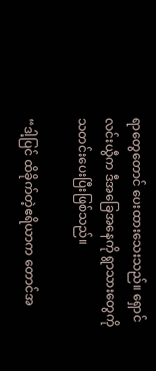ရာတွေတောင် ပေးထားသေးသည်။ ရှောင်လင်းယွီက ဒီအခြေအနေကို ရွာသားတွေကို သတင်းပေးပြီးဖြစ်သည်။

“ဒါ့ပြင် ထိခိုက်တဲ့ဧရိယာက တောင်အ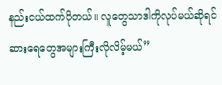နည်းငယ်ထက်ပိုတယ်။ လူတွေသာဒါကိုလုပ်မယ်ဆိုရင် ဆားရေတွေအများကြီးလိုလိမ့်မယ်”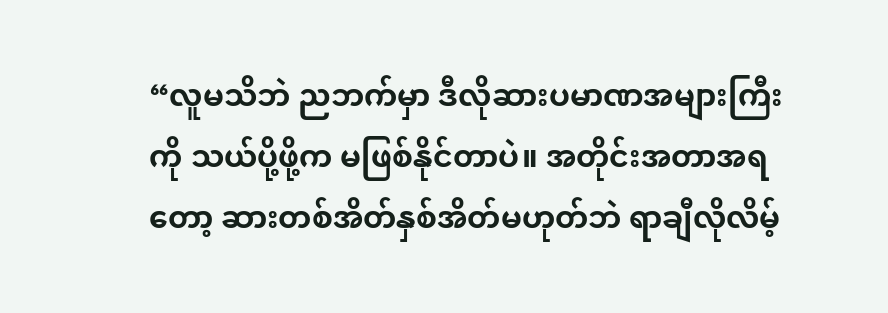“လူမသိဘဲ ညဘက်မှာ ဒီလိုဆားပမာဏအများကြီးကို သယ်ပို့ဖို့က မဖြစ်နိုင်တာပဲ။ အတိုင်းအတာအရတော့ ဆားတစ်အိတ်နှစ်အိတ်မဟုတ်ဘဲ ရာ‌ချီလိုလိမ့်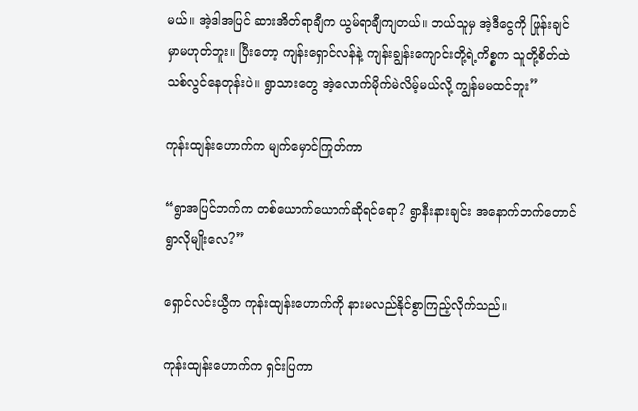မယ်။ ‌အဲ့ဒါအပြင် ဆားအိတ်ရာချီက ယွမ်ရာချီကျတယ်။ ဘယ်သူမှ အဲ့ဒီငွေကို ဖြုန်းချင်မှာမဟုတ်ဘူး။ ပြီးတော့ ကျန်းရှောင်လန်နဲ့ ကျန်းချွန်းကျောင်းတို့ရဲ့ကိစ္စက သူတို့စိတ်ထဲ သစ်လွင်နေတုန်းပဲ။ ရွာသားတွေ အဲ့လောက်မိုက်မဲလိမ့်မယ်လို့ ကျွန်မမထင်ဘူး”

ကုန်းထျန်းဟောက်က မျက်မှောင်ကြုတ်ကာ

“ရွာအပြင်ဘက်က တစ်ယောက်ယောက်ဆိုရင်ရော? ရွာနီးနားချင်း အနောက်ဘက်တောင်ရွာလိုမျိုးလေ?”

ရှောင်လင်းယွီက ကုန်းထျန်းဟောက်ကို နားမလည်နိုင်စွာကြည့်လိုက်သည်။

ကုန်းထျန်းဟောက်က ရှင်းပြကာ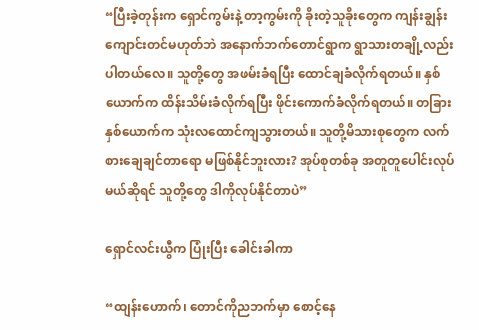“ပြီးခဲ့တုန်းက ရှောင်ကွမ်းနဲ့ တာ့ကွမ်းကို ခိုးတဲ့သူခိုးတွေက ကျန်းချွန်းကျောင်းတင်မဟုတ်ဘဲ အနောက်ဘက်တောင်ရွာက ရွာသားတချို့လည်းပါတယ်လေ။ သူတို့တွေ အဖမ်းခံရပြီး ထောင်ချခံလိုက်ရတယ်။ နှစ်ယောက်က ထိန်းသိမ်းခံလိုက်ရပြီး ဖိုင်းကောက်ခံလိုက်ရတယ်။ တခြားနှစ်ယောက်က သုံးလထောင်ကျသွားတယ်။ သူတို့မိသားစုတွေက လက်စားချေချင်တာရော မဖြစ်နိုင်ဘူးလား? အုပ်စုတစ်ခု အတူတူပေါင်းလုပ်မယ်ဆိုရင် သူတို့တွေ ဒါကိုလုပ်နိုင်တာပဲ”

ရှောင်လင်းယွီက ပြုံးပြီး ခေါင်းခါကာ

“ထျန်းဟောက်၊ တောင်ကိုညဘက်မှာ စောင့်နေ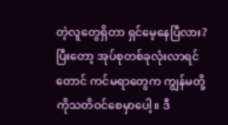တဲ့လူတွေရှိတာ ရှင်မေ့နေပြီလား? ပြီးတော့ အုပ်စုတစ်ခုလုံးလာရင်တောင် ကင်မရာတွေက ကျွန်မတို့ကိုသတိဝင်စေမှာပေါ့။ ဒီ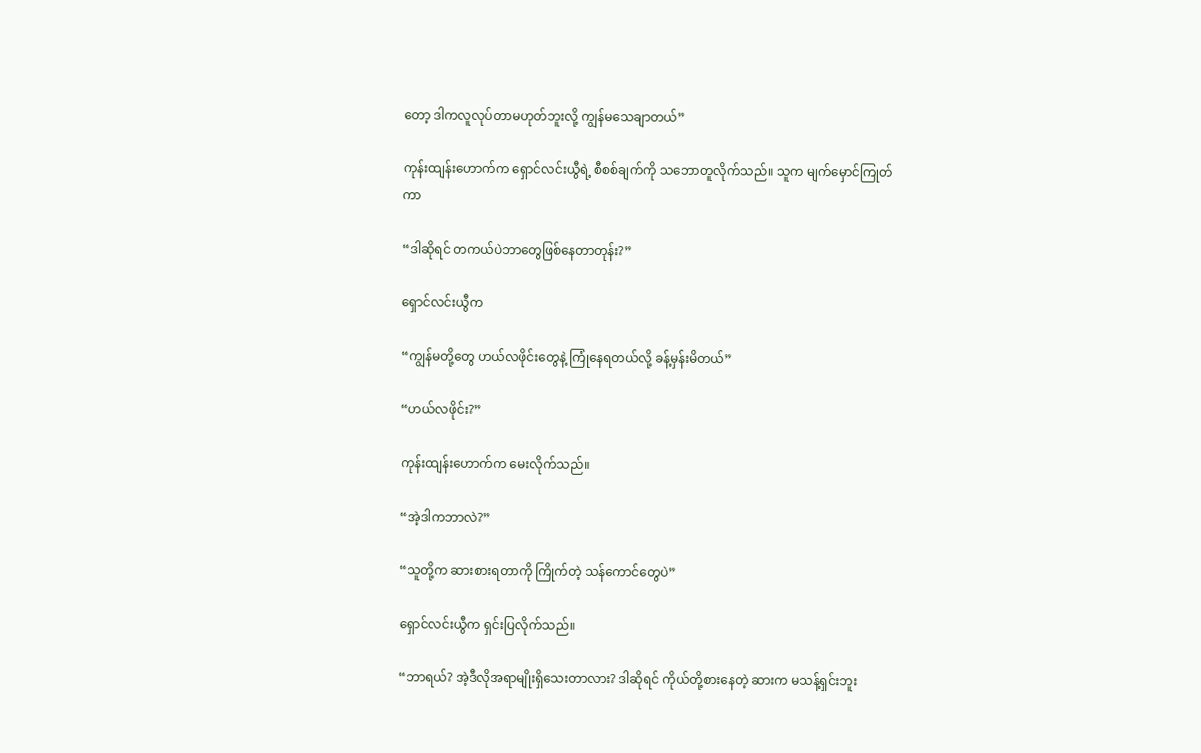တော့ ဒါကလူလုပ်တာမဟုတ်ဘူးလို့ ကျွန်မသေချာတယ်”

ကုန်းထျန်းဟောက်က ရှောင်လင်းယွီရဲ့ စီစစ်ချက်ကို သဘောတူလိုက်သည်။ သူက မျက်မှောင်ကြုတ်ကာ

“ဒါဆိုရင် တကယ်ပဲဘာတွေဖြစ်နေတာတုန်း?”

ရှောင်လင်းယွီက

“ကျွန်မတို့တွေ ဟယ်လဖိုင်းတွေနဲ့ ကြုံနေရတယ်လို့ ခန့်မှန်းမိတယ်”

“ဟယ်လဖိုင်း?”

ကုန်းထျန်းဟောက်က မေးလိုက်သည်။

“အဲ့ဒါကဘာလဲ?”

“သူတို့က ဆား‌စားရတာကို ကြိုက်တဲ့ သန်ကောင်တွေပဲ”

ရှောင်လင်းယွီက ရှင်းပြလိုက်သည်။

“ဘာရယ်? အဲ့ဒီလိုအရာမျိုးရှိသေးတာလား? ဒါဆိုရင် ကိုယ်တို့စားနေတဲ့ ဆားက မသန့်ရှင်းဘူး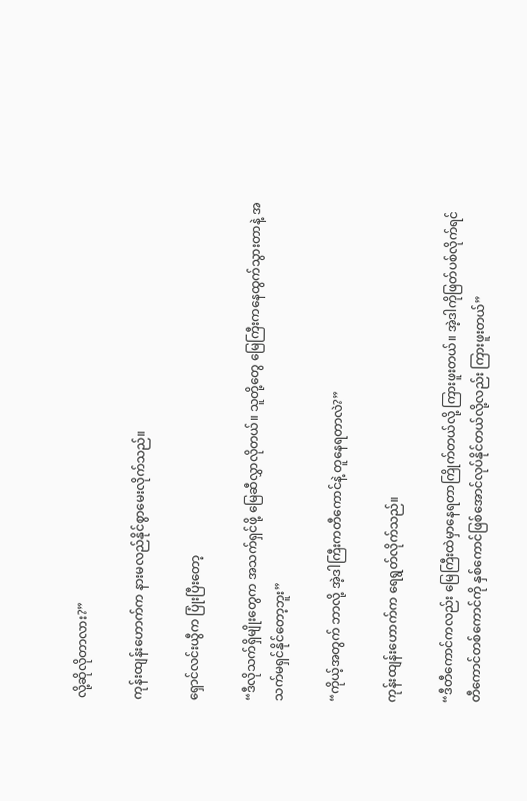လို့ဆိုလိုတာလား?”

ကုန်းထျန်းဟောက်က နားမလည်နိုင်စွာမေးလိုက်သည်။

ရှောင်လင်းယွီက ပြုံးပြီးတော့

“ဒီလိုသက်ရှိမျိုးတွေက အသက်ရှင်ဖို့ မြေဆီလွှာလိုတယ်။ သူတို့တွေ မြေကြီးကနေထွက်သွားတာနဲ့ အသက်မရှင်နိုင်‌တော့ဘူး”

“ကိုယ့်အတွက် ဘာလို့ အဲ့ဒါကြီးကတီကောင်နဲ့ တူနေရတာလဲ?”

ကုန်းထျန်းဟောက်က ရေရွတ်လိုက်သည်။

“ဒီတီကောင်ကလည်း မြေကြီးထဲမှာနေရတာကြိုက်တယ်လို့ ကြားဖူးတယ်။ အဲ့ဒါကိုဖြတ်ပစ်လိုက်ရင် တီကောင်တစ်ကောင်ကို နှစ်ကောင်ဖြစ်အောင်လုပ်နိုင်တယ်လို့လည်း ကြားဖူးတယ်”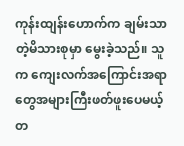ကုန်းထျန်းဟောက်က ချမ်းသာတဲ့မိသားစုမှာ မွေးခဲ့သည်။ သူက ကျေးလက်အကြောင်းအရာတွေအများကြီးဖတ်ဖူးပေမယ့် တ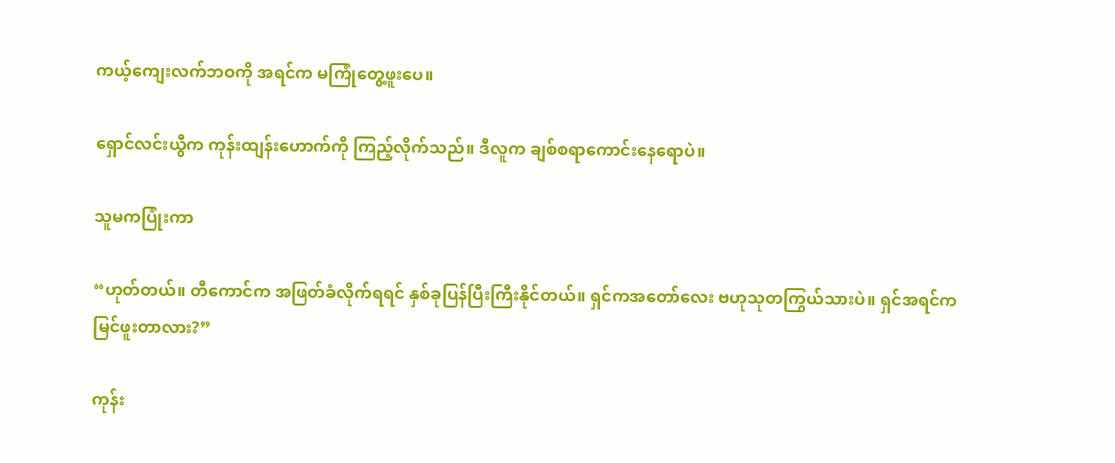ကယ့်ကျေးလက်ဘဝကို အရင်က မကြုံတွေ့ဖူးပေ။

ရှောင်လင်းယွီက ကုန်းထျန်းဟောက်ကို ကြည့်လိုက်သည်။ ဒီလူက ချစ်စရာကောင်းနေရောပဲ။

သူမကပြုံးကာ

“ဟုတ်တယ်။ တီကောင်က အဖြတ်ခံလိုက်ရရင် နှစ်ခုပြန်ပြီးကြီးနိုင်တယ်။ ရှင်ကအတော်လေး ဗဟုသုတကြွယ်သားပဲ။ ရှင်အရင်က မြင်ဖူးတာလား?”

ကုန်း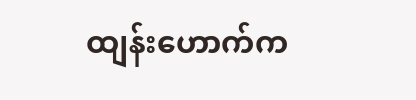ထျန်းဟောက်က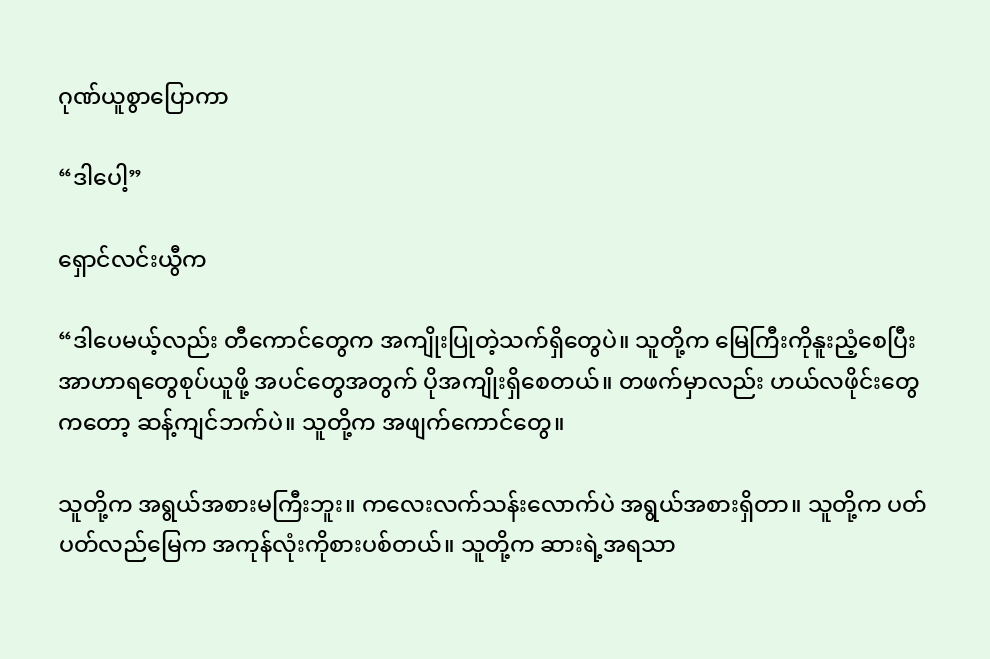ဂုဏ်ယူစွာပြောကာ

“ဒါပေါ့”

ရှောင်လင်းယွီက

“ဒါပေမယ့်လည်း တီကောင်တွေက အကျိုးပြုတဲ့သက်ရှိတွေပဲ။ သူတို့က မြေကြီးကိုနူးညံ့စေပြီး အာဟာ‌ရတွေစုပ်ယူဖို့ အပင်တွေအတွက် ပိုအကျိုးရှိစေတယ်။ တဖက်မှာလည်း ဟယ်လဖိုင်းတွေကတော့ ဆန့်ကျင်ဘက်ပဲ။ သူတို့က အဖျက်ကောင်တွေ။

သူတို့က အရွယ်အစားမကြီးဘူး။ ကလေးလက်သန်းလောက်ပဲ အရွယ်အစားရှိတာ။ သူတို့က ပတ်ပတ်လည်မြေက အကုန်လုံးကိုစားပစ်တယ်။ သူတို့က ဆားရဲ့အရသာ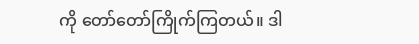ကို တော်တော်ကြိုက်ကြတယ်။ ဒါ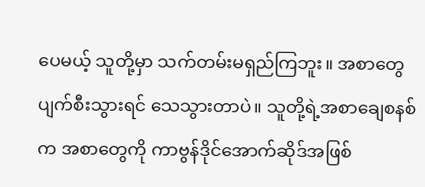ပေမယ့် သူတို့မှာ သက်တမ်းမရှည်ကြဘူး။ အစာတွေပျက်စီးသွားရင် သေသွားတာပဲ။ သူတို့ရဲ့အစာချေစနစ်က အစာတွေကို ကာဗွန်ဒိုင်အောက်ဆိုဒ်အဖြစ်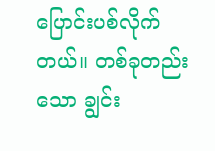ပြောင်းပစ်လိုက်တယ်။ တစ်ခုတည်းသော ချွင်း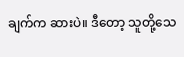ချက်က ဆားပဲ။ ဒီတော့ သူတို့သေ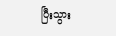ပြီးသွား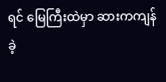ရင် မြေကြီးထဲမှာ ဆားကကျန်ခဲ့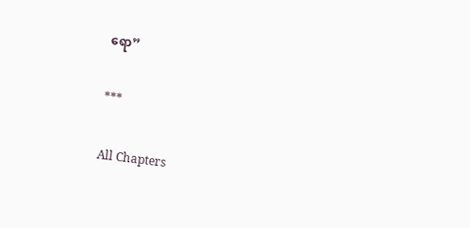ရော”

***

All Chapters